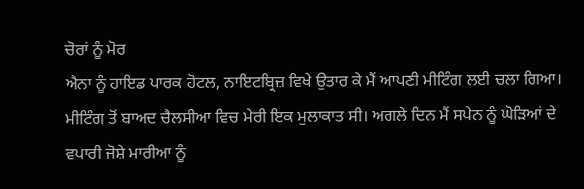ਚੋਰਾਂ ਨੂੰ ਮੋਰ
ਐਨਾ ਨੂੰ ਹਾਇਡ ਪਾਰਕ ਹੋਟਲ, ਨਾਇਟਬ੍ਰਿਜ਼ ਵਿਖੇ ਉਤਾਰ ਕੇ ਮੈਂ ਆਪਣੀ ਮੀਟਿੰਗ ਲਈ ਚਲਾ ਗਿਆ। ਮੀਟਿੰਗ ਤੋਂ ਬਾਅਦ ਚੈਲਸੀਆ ਵਿਚ ਮੇਰੀ ਇਕ ਮੁਲਾਕਾਤ ਸੀ। ਅਗਲੇ ਦਿਨ ਮੈਂ ਸਪੇਨ ਨੂੰ ਘੋੜਿਆਂ ਦੇ ਵਪਾਰੀ ਜੋਸ਼ੇ ਮਾਰੀਆ ਨੂੰ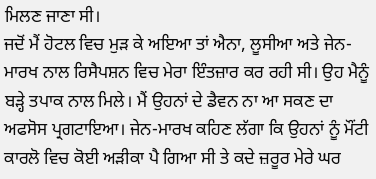ਮਿਲਣ ਜਾਣਾ ਸੀ।
ਜਦੋਂ ਮੈਂ ਹੋਟਲ ਵਿਚ ਮੁੜ ਕੇ ਅਇਆ ਤਾਂ ਐਨਾ, ਲੂਸੀਆ ਅਤੇ ਜੇਨ-ਮਾਰਖ ਨਾਲ ਰਿਸੈਪਸ਼ਨ ਵਿਚ ਮੇਰਾ ਇੰਤਜ਼ਾਰ ਕਰ ਰਹੀ ਸੀ। ਉਹ ਮੈਨੂੰ ਬੜ੍ਹੇ ਤਪਾਕ ਨਾਲ ਮਿਲੇ। ਮੈਂ ਉਹਨਾਂ ਦੇ ਡੈਵਨ ਨਾ ਆ ਸਕਣ ਦਾ ਅਫਸੋਸ ਪ੍ਰਗਟਾਇਆ। ਜੇਨ-ਮਾਰਖ ਕਹਿਣ ਲੱਗਾ ਕਿ ਉਹਨਾਂ ਨੂੰ ਮੌਂਟੀ ਕਾਰਲੋ ਵਿਚ ਕੋਈ ਅੜੀਕਾ ਪੈ ਗਿਆ ਸੀ ਤੇ ਕਦੇ ਜ਼ਰੂਰ ਮੇਰੇ ਘਰ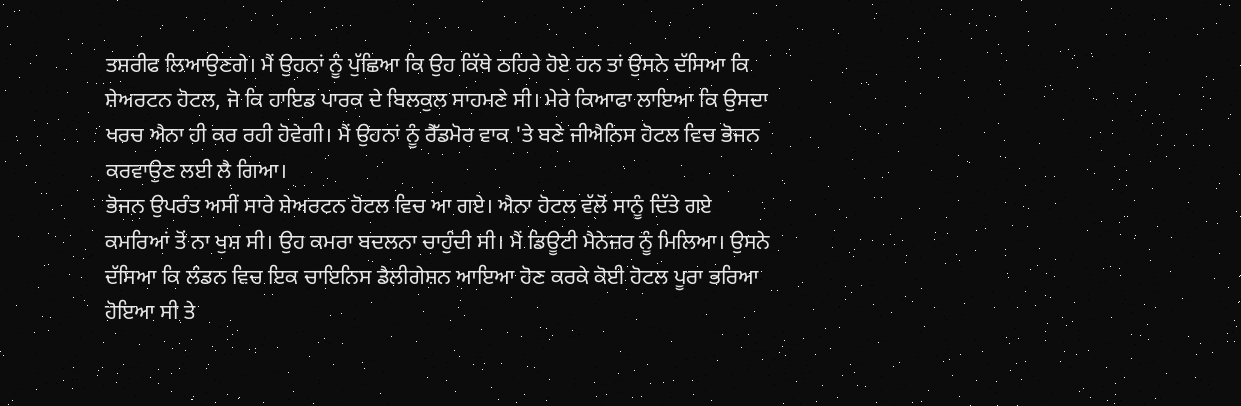ਤਸ਼ਰੀਫ ਲਿਆਉਣਗੇ। ਮੈਂ ਉਹਨਾਂ ਨੂੰ ਪੁੱਛਿਆ ਕਿ ਉਹ ਕਿੱਥੇ ਠਹਿਰੇ ਹੋਏ ਹਨ ਤਾਂ ਉਸਨੇ ਦੱਸਿਆ ਕਿ ਸ਼ੇਅਰਟਨ ਹੋਟਲ, ਜੋ ਕਿ ਹਾਇਡ ਪਾਰਕ ਦੇ ਬਿਲਕੁਲ ਸਾਹਮਣੇ ਸੀ। ਮੇਰੇ ਕਿਆਫਾ ਲਾਇਆ ਕਿ ਉਸਦਾ ਖਰਚ ਐਨਾ ਹੀ ਕਰ ਰਹੀ ਹੋਵੇਗੀ। ਮੈਂ ਉਹਨਾਂ ਨੂੰ ਰੈੱਡਮੋਰ ਵਾਕ 'ਤੇ ਬਣੇ ਜੀਐਨਿਸ ਹੋਟਲ ਵਿਚ ਭੋਜਨ ਕਰਵਾਉਣ ਲਈ ਲੈ ਗਿਆ।
ਭੋਜਨ ਉਪਰੰਤ ਅਸੀਂ ਸਾਰੇ ਸ਼ੇਅਰਟਨ ਹੋਟਲ ਵਿਚ ਆ ਗਏ। ਐਨਾ ਹੋਟਲ ਵੱਲੋਂ ਸਾਨੂੰ ਦਿੱਤੇ ਗਏ ਕਮਰਿਆਂ ਤੋਂ ਨਾ ਖੁਸ਼ ਸੀ। ਉਹ ਕਮਰਾ ਬਦਲਨਾ ਚਾਹੁੰਦੀ ਸੀ। ਮੈਂ ਡਿਊਟੀ ਮੈਨੇਜ਼ਰ ਨੂੰ ਮਿਲਿਆ। ਉਸਨੇ ਦੱਸਿਆ ਕਿ ਲੰਡਨ ਵਿਚ ਇਕ ਚਾਇਨਿਸ ਡੈਲੀਗੇਸ਼ਨ ਆਇਆ ਹੋਣ ਕਰਕੇ ਕੋਈ ਹੋਟਲ ਪੂਰਾ ਭਰਿਆ ਹੋਇਆ ਸੀ ਤੇ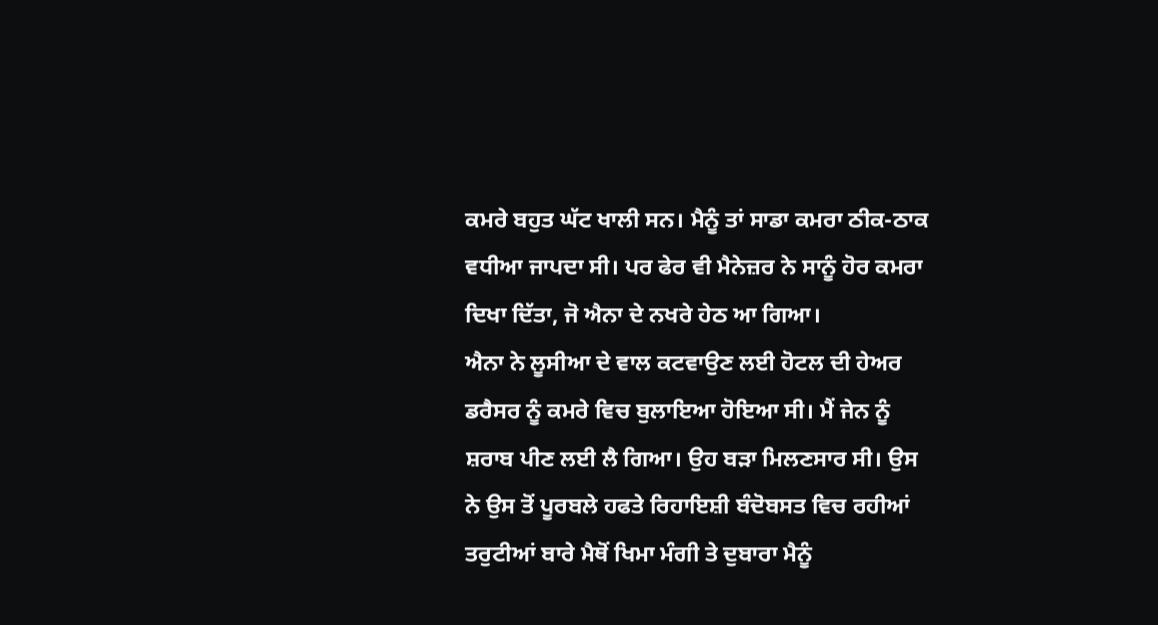ਕਮਰੇ ਬਹੁਤ ਘੱਟ ਖਾਲੀ ਸਨ। ਮੈਨੂੰ ਤਾਂ ਸਾਡਾ ਕਮਰਾ ਠੀਕ-ਠਾਕ ਵਧੀਆ ਜਾਪਦਾ ਸੀ। ਪਰ ਫੇਰ ਵੀ ਮੈਨੇਜ਼ਰ ਨੇ ਸਾਨੂੰ ਹੋਰ ਕਮਰਾ ਦਿਖਾ ਦਿੱਤਾ, ਜੋ ਐਨਾ ਦੇ ਨਖਰੇ ਹੇਠ ਆ ਗਿਆ।
ਐਨਾ ਨੇ ਲੂਸੀਆ ਦੇ ਵਾਲ ਕਟਵਾਉਣ ਲਈ ਹੋਟਲ ਦੀ ਹੇਅਰ ਡਰੈਸਰ ਨੂੰ ਕਮਰੇ ਵਿਚ ਬੁਲਾਇਆ ਹੋਇਆ ਸੀ। ਮੈਂ ਜੇਨ ਨੂੰ ਸ਼ਰਾਬ ਪੀਣ ਲਈ ਲੈ ਗਿਆ। ਉਹ ਬੜਾ ਮਿਲਣਸਾਰ ਸੀ। ਉਸ ਨੇ ਉਸ ਤੋਂ ਪੂਰਬਲੇ ਹਫਤੇ ਰਿਹਾਇਸ਼ੀ ਬੰਦੋਬਸਤ ਵਿਚ ਰਹੀਆਂ ਤਰੁਟੀਆਂ ਬਾਰੇ ਮੈਥੋਂ ਖਿਮਾ ਮੰਗੀ ਤੇ ਦੁਬਾਰਾ ਮੈਨੂੰ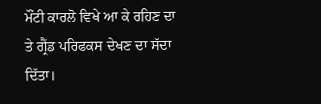ਮੌਂਟੀ ਕਾਰਲੋ ਵਿਖੇ ਆ ਕੇ ਰਹਿਣ ਦਾ ਤੇ ਗ੍ਰੈਂਡ ਪਰਿਫਕਸ ਦੇਖਣ ਦਾ ਸੱਦਾ ਦਿੱਤਾ।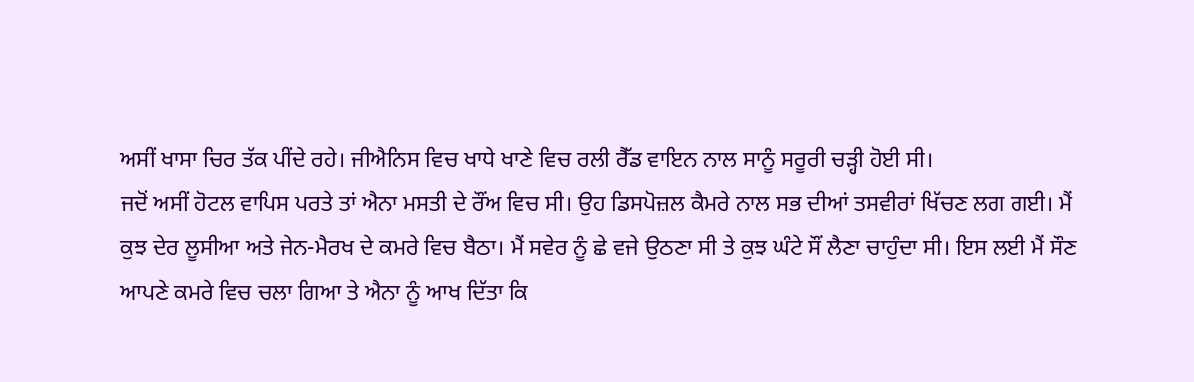ਅਸੀਂ ਖਾਸਾ ਚਿਰ ਤੱਕ ਪੀਂਦੇ ਰਹੇ। ਜੀਐਨਿਸ ਵਿਚ ਖਾਧੇ ਖਾਣੇ ਵਿਚ ਰਲੀ ਰੈੱਡ ਵਾਇਨ ਨਾਲ ਸਾਨੂੰ ਸਰੂਰੀ ਚੜ੍ਹੀ ਹੋਈ ਸੀ।
ਜਦੋਂ ਅਸੀਂ ਹੋਟਲ ਵਾਪਿਸ ਪਰਤੇ ਤਾਂ ਐਨਾ ਮਸਤੀ ਦੇ ਰੌਂਅ ਵਿਚ ਸੀ। ਉਹ ਡਿਸਪੋਜ਼ਲ ਕੈਮਰੇ ਨਾਲ ਸਭ ਦੀਆਂ ਤਸਵੀਰਾਂ ਖਿੱਚਣ ਲਗ ਗਈ। ਮੈਂ ਕੁਝ ਦੇਰ ਲੂਸੀਆ ਅਤੇ ਜੇਨ-ਮੈਰਖ ਦੇ ਕਮਰੇ ਵਿਚ ਬੈਠਾ। ਮੈਂ ਸਵੇਰ ਨੂੰ ਛੇ ਵਜੇ ਉਠਣਾ ਸੀ ਤੇ ਕੁਝ ਘੰਟੇ ਸੌਂ ਲੈਣਾ ਚਾਹੁੰਦਾ ਸੀ। ਇਸ ਲਈ ਮੈਂ ਸੌਣ ਆਪਣੇ ਕਮਰੇ ਵਿਚ ਚਲਾ ਗਿਆ ਤੇ ਐਨਾ ਨੂੰ ਆਖ ਦਿੱਤਾ ਕਿ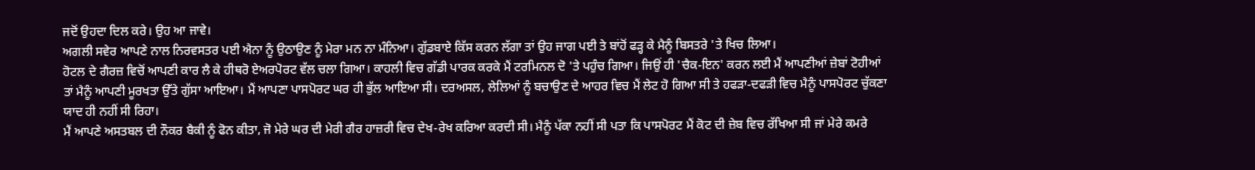ਜਦੋਂ ਉਹਦਾ ਦਿਲ ਕਰੇ। ਉਹ ਆ ਜਾਵੇ।
ਅਗਲੀ ਸਵੇਰ ਆਪਣੇ ਨਾਲ ਨਿਰਵਸਤਰ ਪਈ ਐਨਾ ਨੂੰ ਉਠਾਉਣ ਨੂੰ ਮੇਰਾ ਮਨ ਨਾ ਮੰਨਿਆ। ਗੁੱਡਬਾਏ ਕਿੱਸ ਕਰਨ ਲੱਗਾ ਤਾਂ ਉਹ ਜਾਗ ਪਈ ਤੇ ਬਾਂਹੋਂ ਫੜ੍ਹ ਕੇ ਮੈਨੂੰ ਬਿਸਤਰੇ 'ਤੇ ਖਿਚ ਲਿਆ।
ਹੋਟਲ ਦੇ ਗੈਰਜ਼ ਵਿਚੋਂ ਆਪਣੀ ਕਾਰ ਲੈ ਕੇ ਹੀਥਰੋ ਏਅਰਪੋਰਟ ਵੱਲ ਚਲਾ ਗਿਆ। ਕਾਹਲੀ ਵਿਚ ਗੱਡੀ ਪਾਰਕ ਕਰਕੇ ਮੈਂ ਟਰਮਿਨਲ ਦੋ 'ਤੇ ਪਹੁੰਚ ਗਿਆ। ਜਿਉਂ ਹੀ 'ਚੈਕ-ਇਨ' ਕਰਨ ਲਈ ਮੈਂ ਆਪਣੀਆਂ ਜ਼ੇਬਾਂ ਟੋਹੀਆਂ ਤਾਂ ਮੈਨੂੰ ਆਪਣੀ ਮੂਰਖਤਾ ਉੱਤੇ ਗੁੱਸਾ ਆਇਆ। ਮੈਂ ਆਪਣਾ ਪਾਸਪੋਰਟ ਘਰ ਹੀ ਭੁੱਲ ਆਇਆ ਸੀ। ਦਰਅਸਲ, ਲੇਲਿਆਂ ਨੂੰ ਬਚਾਉਣ ਦੇ ਆਹਰ ਵਿਚ ਮੈਂ ਲੇਟ ਹੋ ਗਿਆ ਸੀ ਤੇ ਹਫੜਾ-ਦਫੜੀ ਵਿਚ ਮੈਨੂੰ ਪਾਸਪੋਰਟ ਚੁੱਕਣਾ ਯਾਦ ਹੀ ਨਹੀਂ ਸੀ ਰਿਹਾ।
ਮੈਂ ਆਪਣੇ ਅਸਤਬਲ ਦੀ ਨੌਕਰ ਬੈਕੀ ਨੂੰ ਫੋਨ ਕੀਤਾ, ਜੋ ਮੇਰੇ ਘਰ ਦੀ ਮੇਰੀ ਗੈਰ ਹਾਜ਼ਰੀ ਵਿਚ ਦੇਖ-ਰੇਖ ਕਰਿਆ ਕਰਦੀ ਸੀ। ਮੈਨੂੰ ਪੱਕਾ ਨਹੀਂ ਸੀ ਪਤਾ ਕਿ ਪਾਸਪੋਰਟ ਮੈਂ ਕੋਟ ਦੀ ਜ਼ੇਬ ਵਿਚ ਰੱਖਿਆ ਸੀ ਜਾਂ ਮੇਰੇ ਕਮਰੇ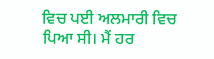ਵਿਚ ਪਈ ਅਲਮਾਰੀ ਵਿਚ ਪਿਆ ਸੀ। ਮੈਂ ਹਰ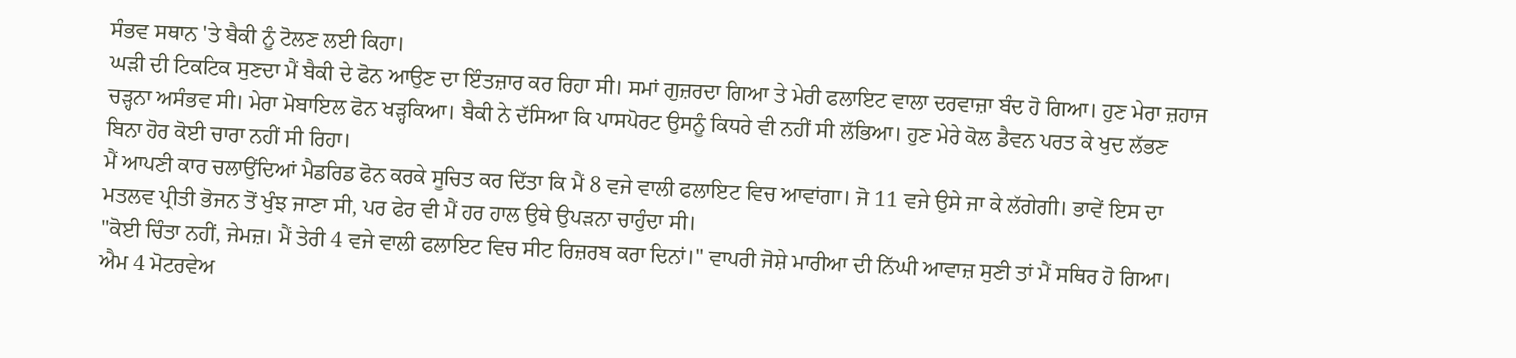ਸੰਭਵ ਸਥਾਨ 'ਤੇ ਬੈਕੀ ਨੂੰ ਟੋਲਣ ਲਈ ਕਿਹਾ।
ਘੜੀ ਦੀ ਟਿਕਟਿਕ ਸੁਣਦਾ ਮੈਂ ਬੈਕੀ ਦੇ ਫੋਨ ਆਉਣ ਦਾ ਇੰਤਜ਼ਾਰ ਕਰ ਰਿਹਾ ਸੀ। ਸਮਾਂ ਗੁਜ਼ਰਦਾ ਗਿਆ ਤੇ ਮੇਰੀ ਫਲਾਇਟ ਵਾਲਾ ਦਰਵਾਜ਼ਾ ਬੰਦ ਹੋ ਗਿਆ। ਹੁਣ ਮੇਰਾ ਜ਼ਹਾਜ ਚੜ੍ਹਨਾ ਅਸੰਭਵ ਸੀ। ਮੇਰਾ ਮੋਬਾਇਲ ਫੋਨ ਖੜ੍ਹਕਿਆ। ਬੈਕੀ ਨੇ ਦੱਸਿਆ ਕਿ ਪਾਸਪੋਰਟ ਉਸਨੂੰ ਕਿਧਰੇ ਵੀ ਨਹੀਂ ਸੀ ਲੱਭਿਆ। ਹੁਣ ਮੇਰੇ ਕੋਲ ਡੈਵਨ ਪਰਤ ਕੇ ਖੁਦ ਲੱਭਣ ਬਿਨਾ ਹੋਰ ਕੋਈ ਚਾਰਾ ਨਹੀਂ ਸੀ ਰਿਹਾ।
ਮੈਂ ਆਪਣੀ ਕਾਰ ਚਲਾਉਂਦਿਆਂ ਮੈਡਰਿਡ ਫੋਨ ਕਰਕੇ ਸੂਚਿਤ ਕਰ ਦਿੱਤਾ ਕਿ ਮੈਂ 8 ਵਜੇ ਵਾਲੀ ਫਲਾਇਟ ਵਿਚ ਆਵਾਂਗਾ। ਜੋ 11 ਵਜੇ ਉਸੇ ਜਾ ਕੇ ਲੱਗੇਗੀ। ਭਾਵੇਂ ਇਸ ਦਾ ਮਤਲਵ ਪ੍ਰੀਤੀ ਭੋਜਨ ਤੋਂ ਖੁੰਝ ਜਾਣਾ ਸੀ, ਪਰ ਫੇਰ ਵੀ ਮੈਂ ਹਰ ਹਾਲ ਉਥੇ ਉਪੜਨਾ ਚਾਹੁੰਦਾ ਸੀ।
"ਕੋਈ ਚਿੰਤਾ ਨਹੀਂ, ਜੇਮਜ਼। ਮੈਂ ਤੇਰੀ 4 ਵਜੇ ਵਾਲੀ ਫਲਾਇਟ ਵਿਚ ਸੀਟ ਰਿਜ਼ਰਬ ਕਰਾ ਦਿਨਾਂ।" ਵਾਪਰੀ ਜੋਸ਼ੇ ਮਾਰੀਆ ਦੀ ਨਿੱਘੀ ਆਵਾਜ਼ ਸੁਣੀ ਤਾਂ ਮੈਂ ਸਥਿਰ ਹੋ ਗਿਆ।
ਐਮ 4 ਮੋਟਰਵੇਅ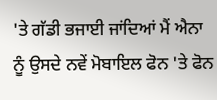'ਤੇ ਗੱਡੀ ਭਜਾਈ ਜਾਂਦਿਆਂ ਮੈਂ ਐਨਾ ਨੂੰ ਉਸਦੇ ਨਵੇਂ ਮੋਬਾਇਲ ਫੋਨ 'ਤੇ ਫੋਨ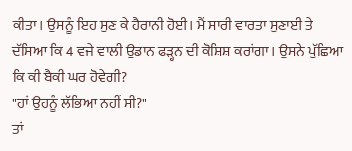ਕੀਤਾ। ਉਸਨੂੰ ਇਹ ਸੁਣ ਕੇ ਹੈਰਾਨੀ ਹੋਈ। ਮੈਂ ਸਾਰੀ ਵਾਰਤਾ ਸੁਣਾਈ ਤੇ ਦੱਸਿਆ ਕਿ 4 ਵਜੇ ਵਾਲੀ ਉਡਾਨ ਫੜ੍ਹਨ ਦੀ ਕੋਸ਼ਿਸ਼ ਕਰਾਂਗਾ। ਉਸਨੇ ਪੁੱਛਿਆ ਕਿ ਕੀ ਬੈਕੀ ਘਰ ਹੋਵੇਗੀ?
"ਹਾਂ ਉਹਨੂੰ ਲੱਭਿਆ ਨਹੀਂ ਸੀ?"
ਤਾਂ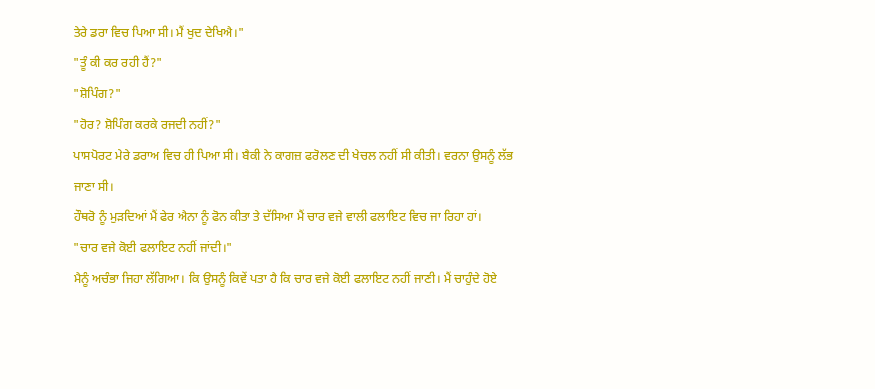ਤੇਰੇ ਡਰਾ ਵਿਚ ਪਿਆ ਸੀ। ਮੈਂ ਖੁਦ ਦੇਖਿਐ।"
"ਤੂੰ ਕੀ ਕਰ ਰਹੀ ਹੈਂ?"
"ਸ਼ੋਪਿੰਗ?"
"ਹੋਰ? ਸ਼ੋਪਿੰਗ ਕਰਕੇ ਰਜਦੀ ਨਹੀਂ?"
ਪਾਸਪੋਰਟ ਮੇਰੇ ਡਰਾਅ ਵਿਚ ਹੀ ਪਿਆ ਸੀ। ਬੈਕੀ ਨੇ ਕਾਗਜ਼ ਫਰੋਲਣ ਦੀ ਖੇਚਲ ਨਹੀਂ ਸੀ ਕੀਤੀ। ਵਰਨਾ ਉਸਨੂੰ ਲੱਭ ਜਾਣਾ ਸੀ।
ਹੌਥਰੋ ਨੂੰ ਮੁੜਦਿਆਂ ਮੈਂ ਫੇਰ ਐਨਾ ਨੂੰ ਫੋਨ ਕੀਤਾ ਤੇ ਦੱਸਿਆ ਮੈਂ ਚਾਰ ਵਜੇ ਵਾਲੀ ਫਲਾਇਟ ਵਿਚ ਜਾ ਰਿਹਾ ਹਾਂ।
"ਚਾਰ ਵਜੇ ਕੋਈ ਫਲਾਇਟ ਨਹੀਂ ਜਾਂਦੀ।"
ਮੈਨੂੰ ਅਚੰਭਾ ਜਿਹਾ ਲੱਗਿਆ। ਕਿ ਉਸਨੂੰ ਕਿਵੇਂ ਪਤਾ ਹੈ ਕਿ ਚਾਰ ਵਜੇ ਕੋਈ ਫਲਾਇਟ ਨਹੀਂ ਜਾਣੀ। ਮੈਂ ਚਾਹੁੰਦੇ ਹੋਏ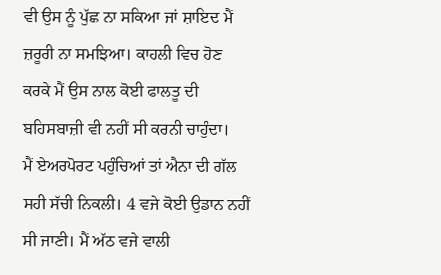ਵੀ ਉਸ ਨੂੰ ਪੁੱਛ ਨਾ ਸਕਿਆ ਜਾਂ ਸ਼ਾਇਦ ਮੈਂ ਜ਼ਰੂਰੀ ਨਾ ਸਮਝਿਆ। ਕਾਹਲੀ ਵਿਚ ਹੋਣ ਕਰਕੇ ਮੈਂ ਉਸ ਨਾਲ ਕੋਈ ਫਾਲਤੂ ਦੀ ਬਹਿਸਬਾਜ਼ੀ ਵੀ ਨਹੀਂ ਸੀ ਕਰਨੀ ਚਾਹੁੰਦਾ।
ਮੈਂ ਏਅਰਪੋਰਟ ਪਹੁੰਚਿਆਂ ਤਾਂ ਐਨਾ ਦੀ ਗੱਲ ਸਹੀ ਸੱਚੀ ਨਿਕਲੀ। 4 ਵਜੇ ਕੋਈ ਉਡਾਨ ਨਹੀਂ ਸੀ ਜਾਣੀ। ਮੈਂ ਅੱਠ ਵਜੇ ਵਾਲੀ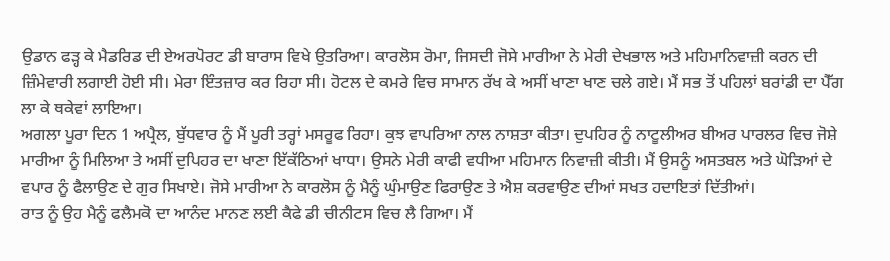ਉਡਾਨ ਫੜ੍ਹ ਕੇ ਮੈਡਰਿਡ ਦੀ ਏਅਰਪੋਰਟ ਡੀ ਬਾਰਾਸ ਵਿਖੇ ਉਤਰਿਆ। ਕਾਰਲੋਸ ਰੋਮਾ, ਜਿਸਦੀ ਜੋਸੇ ਮਾਰੀਆ ਨੇ ਮੇਰੀ ਦੇਖਭਾਲ ਅਤੇ ਮਹਿਮਾਨਿਵਾਜ਼ੀ ਕਰਨ ਦੀ ਜ਼ਿੰਮੇਵਾਰੀ ਲਗਾਈ ਹੋਈ ਸੀ। ਮੇਰਾ ਇੰਤਜ਼ਾਰ ਕਰ ਰਿਹਾ ਸੀ। ਹੋਟਲ ਦੇ ਕਮਰੇ ਵਿਚ ਸਾਮਾਨ ਰੱਖ ਕੇ ਅਸੀਂ ਖਾਣਾ ਖਾਣ ਚਲੇ ਗਏ। ਮੈਂ ਸਭ ਤੋਂ ਪਹਿਲਾਂ ਬਰਾਂਡੀ ਦਾ ਪੈੱਗ ਲਾ ਕੇ ਥਕੇਵਾਂ ਲਾਇਆ।
ਅਗਲਾ ਪੂਰਾ ਦਿਨ 1 ਅਪ੍ਰੈਲ, ਬੁੱਧਵਾਰ ਨੂੰ ਮੈਂ ਪੂਰੀ ਤਰ੍ਹਾਂ ਮਸਰੂਫ ਰਿਹਾ। ਕੁਝ ਵਾਪਰਿਆ ਨਾਲ ਨਾਸ਼ਤਾ ਕੀਤਾ। ਦੁਪਹਿਰ ਨੂੰ ਨਾਟੂਲੀਅਰ ਬੀਅਰ ਪਾਰਲਰ ਵਿਚ ਜੋਸ਼ੇ ਮਾਰੀਆ ਨੂੰ ਮਿਲਿਆ ਤੇ ਅਸੀਂ ਦੁਪਿਹਰ ਦਾ ਖਾਣਾ ਇੱਕੱਠਿਆਂ ਖਾਧਾ। ਉਸਨੇ ਮੇਰੀ ਕਾਫੀ ਵਧੀਆ ਮਹਿਮਾਨ ਨਿਵਾਜ਼ੀ ਕੀਤੀ। ਮੈਂ ਉਸਨੂੰ ਅਸਤਬਲ ਅਤੇ ਘੋੜਿਆਂ ਦੇ ਵਪਾਰ ਨੂੰ ਫੈਲਾਉਣ ਦੇ ਗੁਰ ਸਿਖਾਏ। ਜੋਸੇ ਮਾਰੀਆ ਨੇ ਕਾਰਲੋਸ ਨੂੰ ਮੈਨੂੰ ਘੁੰਮਾਉਣ ਫਿਰਾਉਣ ਤੇ ਐਸ਼ ਕਰਵਾਉਣ ਦੀਆਂ ਸਖਤ ਹਦਾਇਤਾਂ ਦਿੱਤੀਆਂ।
ਰਾਤ ਨੂੰ ਉਹ ਮੈਨੂੰ ਫਲੈਮਕੋ ਦਾ ਆਨੰਦ ਮਾਨਣ ਲਈ ਕੈਫੇ ਡੀ ਚੀਨੀਟਸ ਵਿਚ ਲੈ ਗਿਆ। ਮੈਂ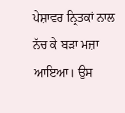ਪੇਸ਼ਾਵਰ ਨ੍ਰਿਤਕਾਂ ਨਾਲ ਨੱਚ ਕੇ ਬੜਾ ਮਜ਼ਾ ਆਇਆ। ਉਸ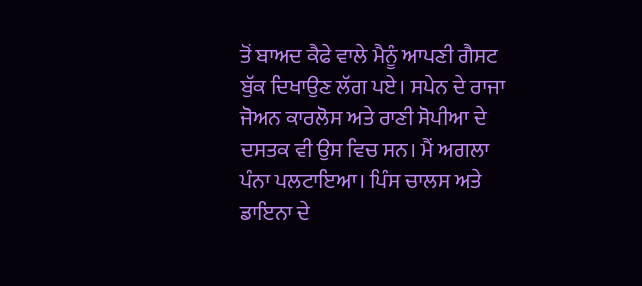ਤੋਂ ਬਾਅਦ ਕੈਫੇ ਵਾਲੇ ਮੈਨੂੰ ਆਪਣੀ ਗੈਸਟ ਬੁੱਕ ਦਿਖਾਉਣ ਲੱਗ ਪਏ। ਸਪੇਨ ਦੇ ਰਾਜਾ ਜੋਅਨ ਕਾਰਲੋਸ ਅਤੇ ਰਾਣੀ ਸੋਪੀਆ ਦੇ ਦਸਤਕ ਵੀ ਉਸ ਵਿਚ ਸਨ। ਮੈਂ ਅਗਲਾ ਪੰਨਾ ਪਲਟਾਇਆ। ਪਿੰਸ ਚਾਲਸ ਅਤੇ ਡਾਇਨਾ ਦੇ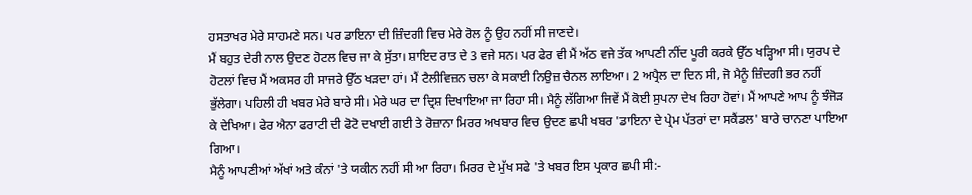ਹਸਤਾਖਰ ਮੇਰੇ ਸਾਹਮਣੇ ਸਨ। ਪਰ ਡਾਇਨਾ ਦੀ ਜ਼ਿੰਦਗੀ ਵਿਚ ਮੇਰੇ ਰੋਲ ਨੂੰ ਉਹ ਨਹੀਂ ਸੀ ਜਾਣਦੇ।
ਮੈਂ ਬਹੁਤ ਦੇਰੀ ਨਾਲ ਉਦਣ ਹੋਟਲ ਵਿਚ ਜਾ ਕੇ ਸੁੱਤਾ। ਸ਼ਾਇਦ ਰਾਤ ਦੇ 3 ਵਜੇ ਸਨ। ਪਰ ਫੇਰ ਵੀ ਮੈਂ ਅੱਠ ਵਜੇ ਤੱਕ ਆਪਣੀ ਨੀਂਦ ਪੂਰੀ ਕਰਕੇ ਉੱਠ ਖੜ੍ਹਿਆ ਸੀ। ਯੁਰਪ ਦੇ ਹੋਟਲਾਂ ਵਿਚ ਮੈਂ ਅਕਸਰ ਹੀ ਸਾਜਰੇ ਉੱਠ ਖੜਦਾ ਹਾਂ। ਮੈਂ ਟੈਲੀਵਿਜ਼ਨ ਚਲਾ ਕੇ ਸਕਾਈ ਨਿਉਜ਼ ਚੈਨਲ ਲਾਇਆ। 2 ਅਪ੍ਰੈਲ ਦਾ ਦਿਨ ਸੀ, ਜੋ ਮੈਨੂੰ ਜ਼ਿੰਦਗੀ ਭਰ ਨਹੀਂ ਭੁੱਲੇਗਾ। ਪਹਿਲੀ ਹੀ ਖਬਰ ਮੇਰੇ ਬਾਰੇ ਸੀ। ਮੇਰੇ ਘਰ ਦਾ ਦ੍ਰਿਸ਼ ਦਿਖਾਇਆ ਜਾ ਰਿਹਾ ਸੀ। ਮੈਨੂੰ ਲੱਗਿਆ ਜਿਵੇਂ ਮੈਂ ਕੋਈ ਸੁਪਨਾ ਦੇਖ ਰਿਹਾ ਹੋਵਾਂ। ਮੈਂ ਆਪਣੇ ਆਪ ਨੂੰ ਝੰਜੋੜ ਕੇ ਦੇਖਿਆ। ਫੇਰ ਐਨਾ ਫਰਾਟੀ ਦੀ ਫੋਟੋ ਦਖਾਈ ਗਈ ਤੇ ਰੋਜ਼ਾਨਾ ਮਿਰਰ ਅਖਬਾਰ ਵਿਚ ਉਦਣ ਛਪੀ ਖਬਰ 'ਡਾਇਨਾ ਦੇ ਪ੍ਰੇਮ ਪੱਤਰਾਂ ਦਾ ਸਕੈਂਡਲ' ਬਾਰੇ ਚਾਨਣਾ ਪਾਇਆ ਗਿਆ।
ਮੈਨੂੰ ਆਪਣੀਆਂ ਅੱਖਾਂ ਅਤੇ ਕੰਨਾਂ 'ਤੇ ਯਕੀਨ ਨਹੀਂ ਸੀ ਆ ਰਿਹਾ। ਮਿਰਰ ਦੇ ਮੁੱਖ ਸਫੇ 'ਤੇ ਖਬਰ ਇਸ ਪ੍ਰਕਾਰ ਛਪੀ ਸੀ:-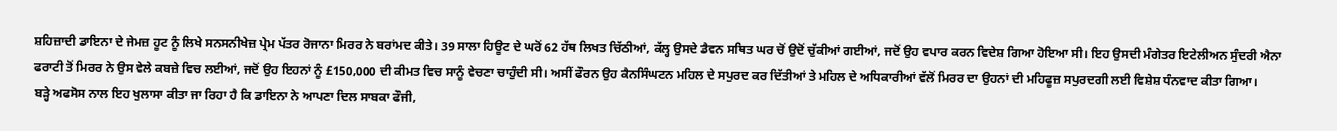ਸ਼ਹਿਜ਼ਾਦੀ ਡਾਇਨਾ ਦੇ ਜੇਮਜ਼ ਹੂਟ ਨੂੰ ਲਿਖੇ ਸਨਸਨੀਖੇਜ਼ ਪ੍ਰੇਮ ਪੱਤਰ ਰੋਜਾਨਾ ਮਿਰਰ ਨੇ ਬਰਾਂਮਦ ਕੀਤੇ। 39 ਸਾਲਾ ਹਿਊਟ ਦੇ ਘਰੋਂ 62 ਹੱਥ ਲਿਖਤ ਚਿੱਠੀਆਂ, ਕੱਲ੍ਹ ਉਸਦੇ ਡੈਵਨ ਸਥਿਤ ਘਰ ਚੋਂ ਉਦੋਂ ਚੁੱਕੀਆਂ ਗਈਆਂ, ਜਦੋਂ ਉਹ ਵਪਾਰ ਕਰਨ ਵਿਦੇਸ਼ ਗਿਆ ਹੋਇਆ ਸੀ। ਇਹ ਉਸਦੀ ਮੰਗੇਤਰ ਇਟੇਲੀਅਨ ਸੁੰਦਰੀ ਐਨਾ ਫਰਾਟੀ ਤੋਂ ਮਿਰਰ ਨੇ ਉਸ ਵੇਲੇ ਕਬਜ਼ੇ ਵਿਚ ਲਈਆਂ, ਜਦੋਂ ਉਹ ਇਹਨਾਂ ਨੂੰ £150,000 ਦੀ ਕੀਮਤ ਵਿਚ ਸਾਨੂੰ ਵੇਚਣਾ ਚਾਹੁੰਦੀ ਸੀ। ਅਸੀਂ ਫੌਰਨ ਉਹ ਕੈਨਸਿੰਘਟਨ ਮਹਿਲ ਦੇ ਸਪੁਰਦ ਕਰ ਦਿੱਤੀਆਂ ਤੇ ਮਹਿਲ ਦੇ ਅਧਿਕਾਰੀਆਂ ਵੱਲੋਂ ਮਿਰਰ ਦਾ ਉਹਨਾਂ ਦੀ ਮਹਿਫੂਜ਼ ਸਪੁਰਦਗੀ ਲਈ ਵਿਸ਼ੇਸ਼ ਧੰਨਵਾਦ ਕੀਤਾ ਗਿਆ।
ਬੜ੍ਹੇ ਅਫਸੋਸ ਨਾਲ ਇਹ ਖੁਲਾਸਾ ਕੀਤਾ ਜਾ ਰਿਹਾ ਹੈ ਕਿ ਡਾਇਨਾ ਨੇ ਆਪਣਾ ਦਿਲ ਸਾਬਕਾ ਫੌਜੀ,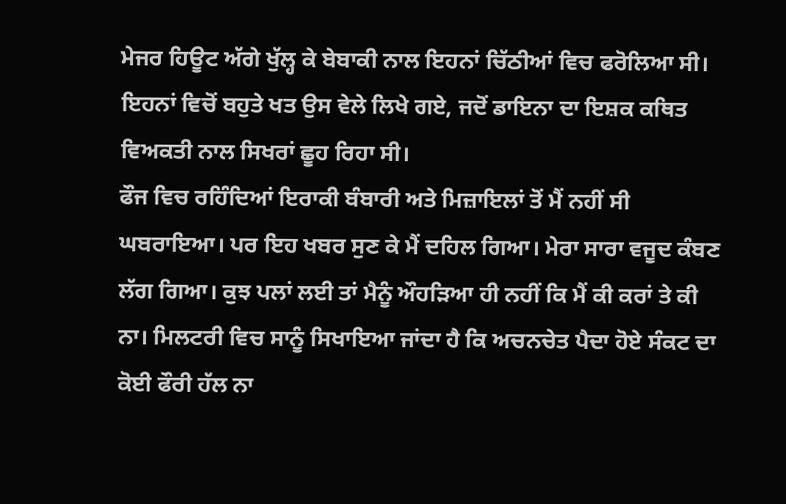ਮੇਜਰ ਹਿਊਟ ਅੱਗੇ ਖੁੱਲ੍ਹ ਕੇ ਬੇਬਾਕੀ ਨਾਲ ਇਹਨਾਂ ਚਿੱਠੀਆਂ ਵਿਚ ਫਰੋਲਿਆ ਸੀ। ਇਹਨਾਂ ਵਿਚੋਂ ਬਹੁਤੇ ਖਤ ਉਸ ਵੇਲੇ ਲਿਖੇ ਗਏ, ਜਦੋਂ ਡਾਇਨਾ ਦਾ ਇਸ਼ਕ ਕਥਿਤ ਵਿਅਕਤੀ ਨਾਲ ਸਿਖਰਾਂ ਛੂਹ ਰਿਹਾ ਸੀ।
ਫੌਜ ਵਿਚ ਰਹਿੰਦਿਆਂ ਇਰਾਕੀ ਬੰਬਾਰੀ ਅਤੇ ਮਿਜ਼ਾਇਲਾਂ ਤੋਂ ਮੈਂ ਨਹੀਂ ਸੀ ਘਬਰਾਇਆ। ਪਰ ਇਹ ਖਬਰ ਸੁਣ ਕੇ ਮੈਂ ਦਹਿਲ ਗਿਆ। ਮੇਰਾ ਸਾਰਾ ਵਜੂਦ ਕੰਬਣ ਲੱਗ ਗਿਆ। ਕੁਝ ਪਲਾਂ ਲਈ ਤਾਂ ਮੈਨੂੰ ਔਹੜਿਆ ਹੀ ਨਹੀਂ ਕਿ ਮੈਂ ਕੀ ਕਰਾਂ ਤੇ ਕੀ ਨਾ। ਮਿਲਟਰੀ ਵਿਚ ਸਾਨੂੰ ਸਿਖਾਇਆ ਜਾਂਦਾ ਹੈ ਕਿ ਅਚਨਚੇਤ ਪੈਦਾ ਹੋਏ ਸੰਕਟ ਦਾ ਕੋਈ ਫੌਰੀ ਹੱਲ ਨਾ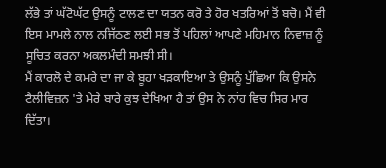ਲੱਭੇ ਤਾਂ ਘੱਟੋਘੱਟ ਉਸਨੂੰ ਟਾਲਣ ਦਾ ਯਤਨ ਕਰੋ ਤੇ ਹੋਰ ਖਤਰਿਆਂ ਤੋਂ ਬਚੋ। ਮੈਂ ਵੀ ਇਸ ਮਾਮਲੇ ਨਾਲ ਨਜਿੱਠਣ ਲਈ ਸਭ ਤੋਂ ਪਹਿਲਾਂ ਆਪਣੇ ਮਹਿਮਾਨ ਨਿਵਾਜ਼ ਨੂੰ ਸੂਚਿਤ ਕਰਨਾ ਅਕਲਮੰਦੀ ਸਮਝੀ ਸੀ।
ਮੈਂ ਕਾਰਲੋ ਦੇ ਕਮਰੇ ਦਾ ਜਾ ਕੇ ਬੂਹਾ ਖੜਕਾਇਆ ਤੇ ਉਸਨੂੰ ਪੁੱਛਿਆ ਕਿ ਉਸਨੇ ਟੈਲੀਵਿਜ਼ਨ 'ਤੇ ਮੇਰੇ ਬਾਰੇ ਕੁਝ ਦੇਖਿਆ ਹੈ ਤਾਂ ਉਸ ਨੇ ਨਾਂਹ ਵਿਚ ਸਿਰ ਮਾਰ ਦਿੱਤਾ।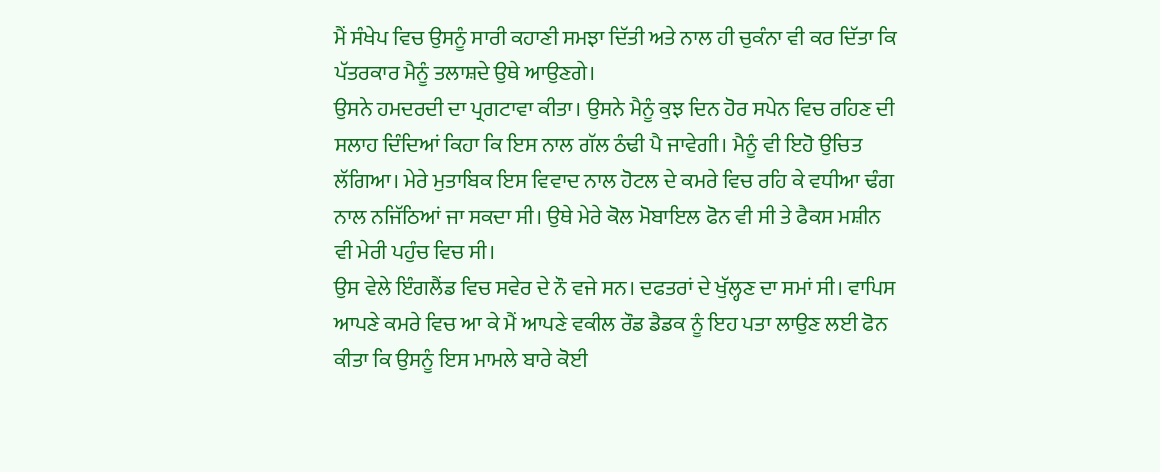ਮੈਂ ਸੰਖੇਪ ਵਿਚ ਉਸਨੂੰ ਸਾਰੀ ਕਹਾਣੀ ਸਮਝਾ ਦਿੱਤੀ ਅਤੇ ਨਾਲ ਹੀ ਚੁਕੰਨਾ ਵੀ ਕਰ ਦਿੱਤਾ ਕਿ ਪੱਤਰਕਾਰ ਮੈਨੂੰ ਤਲਾਸ਼ਦੇ ਉਥੇ ਆਉਣਗੇ।
ਉਸਨੇ ਹਮਦਰਦੀ ਦਾ ਪ੍ਰਗਟਾਵਾ ਕੀਤਾ। ਉਸਨੇ ਮੈਨੂੰ ਕੁਝ ਦਿਨ ਹੋਰ ਸਪੇਨ ਵਿਚ ਰਹਿਣ ਦੀ ਸਲਾਹ ਦਿੰਦਿਆਂ ਕਿਹਾ ਕਿ ਇਸ ਨਾਲ ਗੱਲ ਠੰਢੀ ਪੈ ਜਾਵੇਗੀ। ਮੈਨੂੰ ਵੀ ਇਹੋ ਉਚਿਤ ਲੱਗਿਆ। ਮੇਰੇ ਮੁਤਾਬਿਕ ਇਸ ਵਿਵਾਦ ਨਾਲ ਹੋਟਲ ਦੇ ਕਮਰੇ ਵਿਚ ਰਹਿ ਕੇ ਵਧੀਆ ਢੰਗ ਨਾਲ ਨਜਿੱਠਿਆਂ ਜਾ ਸਕਦਾ ਸੀ। ਉਥੇ ਮੇਰੇ ਕੋਲ ਮੋਬਾਇਲ ਫੋਨ ਵੀ ਸੀ ਤੇ ਫੈਕਸ ਮਸ਼ੀਨ ਵੀ ਮੇਰੀ ਪਹੁੰਚ ਵਿਚ ਸੀ।
ਉਸ ਵੇਲੇ ਇੰਗਲੈਂਡ ਵਿਚ ਸਵੇਰ ਦੇ ਨੌ ਵਜੇ ਸਨ। ਦਫਤਰਾਂ ਦੇ ਖੁੱਲ੍ਹਣ ਦਾ ਸਮਾਂ ਸੀ। ਵਾਪਿਸ ਆਪਣੇ ਕਮਰੇ ਵਿਚ ਆ ਕੇ ਮੈਂ ਆਪਣੇ ਵਕੀਲ ਰੌਡ ਡੈਡਕ ਨੂੰ ਇਹ ਪਤਾ ਲਾਉਣ ਲਈ ਫੋਨ ਕੀਤਾ ਕਿ ਉਸਨੂੰ ਇਸ ਮਾਮਲੇ ਬਾਰੇ ਕੋਈ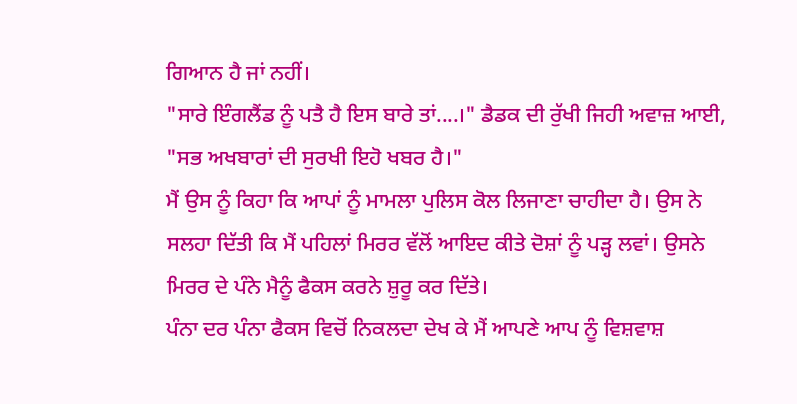ਗਿਆਨ ਹੈ ਜਾਂ ਨਹੀਂ।
"ਸਾਰੇ ਇੰਗਲੈਂਡ ਨੂੰ ਪਤੈ ਹੈ ਇਸ ਬਾਰੇ ਤਾਂ....।" ਡੈਡਕ ਦੀ ਰੁੱਖੀ ਜਿਹੀ ਅਵਾਜ਼ ਆਈ, "ਸਭ ਅਖਬਾਰਾਂ ਦੀ ਸੁਰਖੀ ਇਹੋ ਖਬਰ ਹੈ।"
ਮੈਂ ਉਸ ਨੂੰ ਕਿਹਾ ਕਿ ਆਪਾਂ ਨੂੰ ਮਾਮਲਾ ਪੁਲਿਸ ਕੋਲ ਲਿਜਾਣਾ ਚਾਹੀਦਾ ਹੈ। ਉਸ ਨੇ ਸਲਹਾ ਦਿੱਤੀ ਕਿ ਮੈਂ ਪਹਿਲਾਂ ਮਿਰਰ ਵੱਲੋਂ ਆਇਦ ਕੀਤੇ ਦੋਸ਼ਾਂ ਨੂੰ ਪੜ੍ਹ ਲਵਾਂ। ਉਸਨੇ ਮਿਰਰ ਦੇ ਪੰਨੇ ਮੈਨੂੰ ਫੈਕਸ ਕਰਨੇ ਸ਼ੁਰੂ ਕਰ ਦਿੱਤੇ।
ਪੰਨਾ ਦਰ ਪੰਨਾ ਫੈਕਸ ਵਿਚੋਂ ਨਿਕਲਦਾ ਦੇਖ ਕੇ ਮੈਂ ਆਪਣੇ ਆਪ ਨੂੰ ਵਿਸ਼ਵਾਸ਼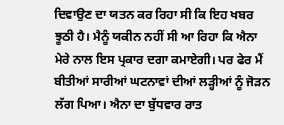ਦਿਵਾਉਣ ਦਾ ਯਤਨ ਕਰ ਰਿਹਾ ਸੀ ਕਿ ਇਹ ਖਬਰ ਝੂਠੀ ਹੈ। ਮੈਨੂੰ ਯਕੀਨ ਨਹੀਂ ਸੀ ਆ ਰਿਹਾ ਕਿ ਐਨਾ ਮੇਰੇ ਨਾਲ ਇਸ ਪ੍ਰਕਾਰ ਦਗਾ ਕਮਾਏਗੀ। ਪਰ ਫੇਰ ਮੈਂ ਬੀਤੀਆਂ ਸਾਰੀਆਂ ਘਟਨਾਵਾਂ ਦੀਆਂ ਲੜ੍ਹੀਆਂ ਨੂੰ ਜੋੜਨ ਲੱਗ ਪਿਆ। ਐਨਾ ਦਾ ਬੁੱਧਵਾਰ ਰਾਤ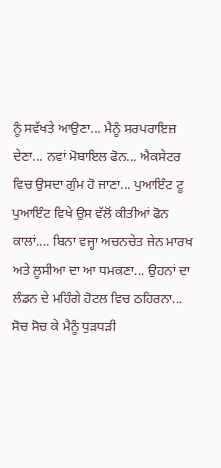ਨੂੰ ਸਵੱਖਤੇ ਆਉਣਾ... ਮੈਨੂੰ ਸਰਪਰਾਇਜ਼ ਦੇਣਾ... ਨਵਾਂ ਮੋਬਾਇਲ ਫੋਨ... ਐਕਸੇਟਰ ਵਿਚ ਉਸਦਾ ਗੁੰਮ ਹੋ ਜਾਣਾ... ਪੁਆਇੰਟ ਟੂ ਪੁਆਇੰਟ ਵਿਖੇ ਉਸ ਵੱਲੋਂ ਕੀਤੀਆਂ ਫੋਨ ਕਾਲਾਂ.... ਬਿਨਾ ਵਜ੍ਹਾ ਅਚਨਚੇਤ ਜੇਨ ਮਾਰਖ ਅਤੇ ਲੂਸੀਆ ਦਾ ਆ ਧਮਕਣਾ... ਉਹਨਾਂ ਦਾ ਲੰਡਨ ਦੇ ਮਹਿੰਗੇ ਹੋਟਲ ਵਿਚ ਠਹਿਰਨਾ... ਸੋਚ ਸੋਚ ਕੇ ਮੈਨੂੰ ਧੁੜਧੜੀ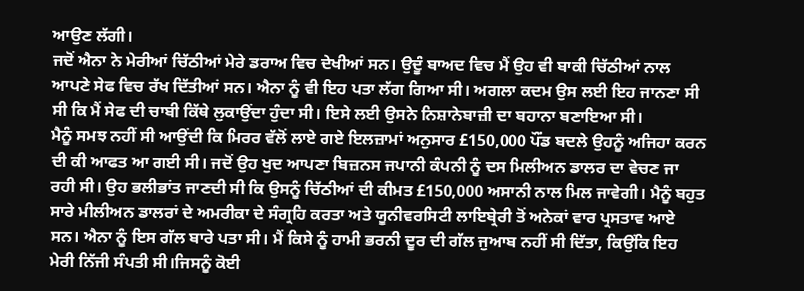ਆਉਣ ਲੱਗੀ।
ਜਦੋਂ ਐਨਾ ਨੇ ਮੇਰੀਆਂ ਚਿੱਠੀਆਂ ਮੇਰੇ ਡਰਾਅ ਵਿਚ ਦੇਖੀਆਂ ਸਨ। ਉਦੂੰ ਬਾਅਦ ਵਿਚ ਮੈਂ ਉਹ ਵੀ ਬਾਕੀ ਚਿੱਠੀਆਂ ਨਾਲ ਆਪਣੇ ਸੇਫ ਵਿਚ ਰੱਖ ਦਿੱਤੀਆਂ ਸਨ। ਐਨਾ ਨੂੰ ਵੀ ਇਹ ਪਤਾ ਲੱਗ ਗਿਆ ਸੀ। ਅਗਲਾ ਕਦਮ ਉਸ ਲਈ ਇਹ ਜਾਨਣਾ ਸੀ ਸੀ ਕਿ ਮੈਂ ਸੇਫ ਦੀ ਚਾਬੀ ਕਿੱਥੇ ਲੁਕਾਉਂਦਾ ਹੁੰਦਾ ਸੀ। ਇਸੇ ਲਈ ਉਸਨੇ ਨਿਸ਼ਾਨੇਬਾਜ਼ੀ ਦਾ ਬਹਾਨਾ ਬਣਾਇਆ ਸੀ।
ਮੈਨੂੰ ਸਮਝ ਨਹੀਂ ਸੀ ਆਉਂਦੀ ਕਿ ਮਿਰਰ ਵੱਲੋਂ ਲਾਏ ਗਏ ਇਲਜ਼ਾਮਾਂ ਅਨੁਸਾਰ £150,000 ਪੌਂਡ ਬਦਲੇ ਉਹਨੂੰ ਅਜਿਹਾ ਕਰਨ ਦੀ ਕੀ ਆਫਤ ਆ ਗਈ ਸੀ। ਜਦੋਂ ਉਹ ਖੁਦ ਆਪਣਾ ਬਿਜ਼ਨਸ ਜਪਾਨੀ ਕੰਪਨੀ ਨੂੰ ਦਸ ਮਿਲੀਅਨ ਡਾਲਰ ਦਾ ਵੇਚਣ ਜਾ ਰਹੀ ਸੀ। ਉਹ ਭਲੀਭਾਂਤ ਜਾਣਦੀ ਸੀ ਕਿ ਉਸਨੂੰ ਚਿੱਠੀਆਂ ਦੀ ਕੀਮਤ £150,000 ਅਸਾਨੀ ਨਾਲ ਮਿਲ ਜਾਵੇਗੀ। ਮੈਨੂੰ ਬਹੁਤ ਸਾਰੇ ਮੀਲੀਅਨ ਡਾਲਰਾਂ ਦੇ ਅਮਰੀਕਾ ਦੇ ਸੰਗ੍ਰਹਿ ਕਰਤਾ ਅਤੇ ਯੂਨੀਵਰਸਿਟੀ ਲਾਇਬ੍ਰੇਰੀ ਤੋਂ ਅਨੇਕਾਂ ਵਾਰ ਪ੍ਰਸਤਾਵ ਆਏ ਸਨ। ਐਨਾ ਨੂੰ ਇਸ ਗੱਲ ਬਾਰੇ ਪਤਾ ਸੀ। ਮੈਂ ਕਿਸੇ ਨੂੰ ਹਾਮੀ ਭਰਨੀ ਦੂਰ ਦੀ ਗੱਲ ਜੁਆਬ ਨਹੀਂ ਸੀ ਦਿੱਤਾ, ਕਿਉਂਕਿ ਇਹ ਮੇਰੀ ਨਿੱਜੀ ਸੰਪਤੀ ਸੀ।ਜਿਸਨੂੰ ਕੋਈ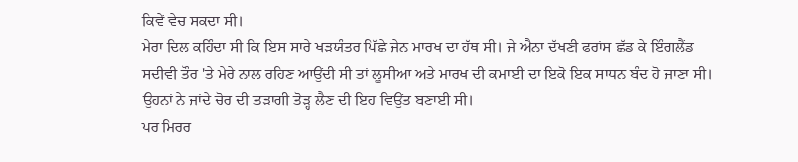ਕਿਵੇਂ ਵੇਚ ਸਕਦਾ ਸੀ।
ਮੇਰਾ ਦਿਲ ਕਹਿੰਦਾ ਸੀ ਕਿ ਇਸ ਸਾਰੇ ਖੜਯੰਤਰ ਪਿੱਛੇ ਜੇਨ ਮਾਰਖ ਦਾ ਹੱਥ ਸੀ। ਜੇ ਐਨਾ ਦੱਖਣੀ ਫਰਾਂਸ ਛੱਡ ਕੇ ਇੰਗਲੈਂਡ ਸਦੀਵੀ ਤੌਰ 'ਤੇ ਮੇਰੇ ਨਾਲ ਰਹਿਣ ਆਉਂਦੀ ਸੀ ਤਾਂ ਲੂਸੀਆ ਅਤੇ ਮਾਰਖ ਦੀ ਕਮਾਈ ਦਾ ਇਕੋ ਇਕ ਸਾਧਨ ਬੰਦ ਹੋ ਜਾਣਾ ਸੀ। ਉਹਨਾਂ ਨੇ ਜਾਂਦੇ ਚੋਰ ਦੀ ਤੜਾਗੀ ਤੋੜ੍ਹ ਲੈਣ ਦੀ ਇਹ ਵਿਉਂਤ ਬਣਾਈ ਸੀ।
ਪਰ ਮਿਰਰ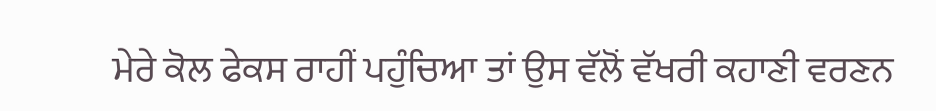ਮੇਰੇ ਕੋਲ ਫੇਕਸ ਰਾਹੀਂ ਪਹੁੰਚਿਆ ਤਾਂ ਉਸ ਵੱਲੋਂ ਵੱਖਰੀ ਕਹਾਣੀ ਵਰਣਨ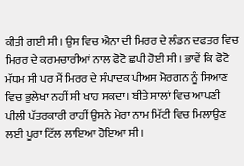ਕੀਤੀ ਗਈ ਸੀ। ਉਸ ਵਿਚ ਐਨਾ ਦੀ ਮਿਰਰ ਦੇ ਲੰਡਨ ਦਫਤਰ ਵਿਚ ਮਿਰਰ ਦੇ ਕਰਮਚਾਰੀਆਂ ਨਾਲ ਫੋਟੋ ਛਪੀ ਹੋਈ ਸੀ। ਭਾਵੇਂ ਕਿ ਫੋਟੋ ਮੱਧਮ ਸੀ ਪਰ ਮੈਂ ਮਿਰਰ ਦੇ ਸੰਪਾਦਕ ਪੀਅਸ ਮੋਰਗਨ ਨੂੰ ਸਿਆਣ ਵਿਚ ਭੁਲੇਖਾ ਨਹੀਂ ਸੀ ਖਾਹ ਸਕਦਾ। ਬੀਤੇ ਸਾਲਾਂ ਵਿਚ ਆਪਣੀ ਪੀਲੀ ਪੱਤਰਕਾਰੀ ਰਾਹੀਂ ਉਸਨੇ ਮੇਰਾ ਨਾਮ ਮਿੱਟੀ ਵਿਚ ਮਿਲਾਉਣ ਲਈ ਪੂਰਾ ਟਿੱਲ ਲਾਇਆ ਹੋਇਆ ਸੀ।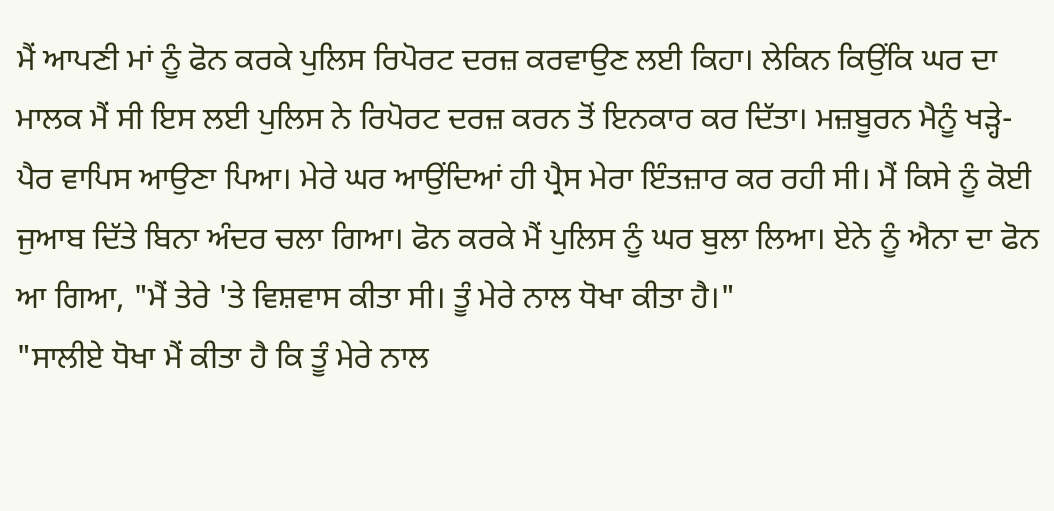ਮੈਂ ਆਪਣੀ ਮਾਂ ਨੂੰ ਫੋਨ ਕਰਕੇ ਪੁਲਿਸ ਰਿਪੋਰਟ ਦਰਜ਼ ਕਰਵਾਉਣ ਲਈ ਕਿਹਾ। ਲੇਕਿਨ ਕਿਉਂਕਿ ਘਰ ਦਾ ਮਾਲਕ ਮੈਂ ਸੀ ਇਸ ਲਈ ਪੁਲਿਸ ਨੇ ਰਿਪੋਰਟ ਦਰਜ਼ ਕਰਨ ਤੋਂ ਇਨਕਾਰ ਕਰ ਦਿੱਤਾ। ਮਜ਼ਬੂਰਨ ਮੈਨੂੰ ਖੜ੍ਹੇ-ਪੈਰ ਵਾਪਿਸ ਆਉਣਾ ਪਿਆ। ਮੇਰੇ ਘਰ ਆਉਂਦਿਆਂ ਹੀ ਪ੍ਰੈਸ ਮੇਰਾ ਇੰਤਜ਼ਾਰ ਕਰ ਰਹੀ ਸੀ। ਮੈਂ ਕਿਸੇ ਨੂੰ ਕੋਈ ਜੁਆਬ ਦਿੱਤੇ ਬਿਨਾ ਅੰਦਰ ਚਲਾ ਗਿਆ। ਫੋਨ ਕਰਕੇ ਮੈਂ ਪੁਲਿਸ ਨੂੰ ਘਰ ਬੁਲਾ ਲਿਆ। ਏਨੇ ਨੂੰ ਐਨਾ ਦਾ ਫੋਨ ਆ ਗਿਆ, "ਮੈਂ ਤੇਰੇ 'ਤੇ ਵਿਸ਼ਵਾਸ ਕੀਤਾ ਸੀ। ਤੂੰ ਮੇਰੇ ਨਾਲ ਧੋਖਾ ਕੀਤਾ ਹੈ।"
"ਸਾਲੀਏ ਧੋਖਾ ਮੈਂ ਕੀਤਾ ਹੈ ਕਿ ਤੂੰ ਮੇਰੇ ਨਾਲ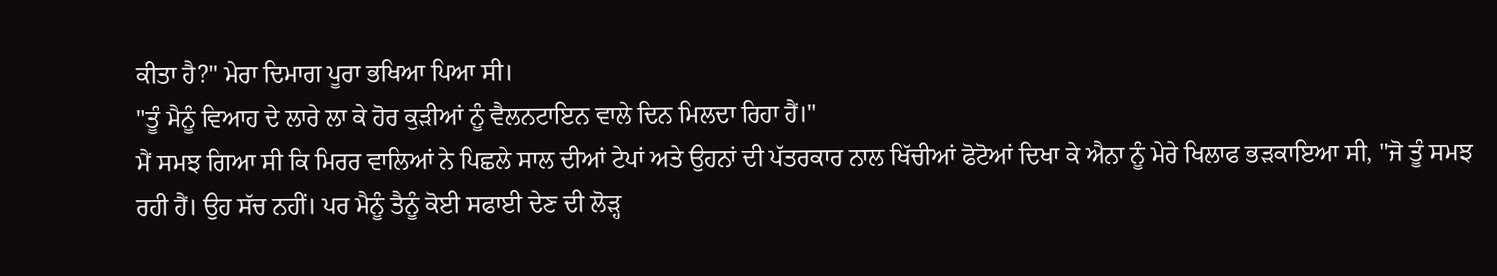ਕੀਤਾ ਹੈ?" ਮੇਰਾ ਦਿਮਾਗ ਪੂਰਾ ਭਖਿਆ ਪਿਆ ਸੀ।
"ਤੂੰ ਮੈਨੂੰ ਵਿਆਹ ਦੇ ਲਾਰੇ ਲਾ ਕੇ ਹੋਰ ਕੁੜੀਆਂ ਨੂੰ ਵੈਲਨਟਾਇਨ ਵਾਲੇ ਦਿਨ ਮਿਲਦਾ ਰਿਹਾ ਹੈਂ।"
ਮੈਂ ਸਮਝ ਗਿਆ ਸੀ ਕਿ ਮਿਰਰ ਵਾਲਿਆਂ ਨੇ ਪਿਛਲੇ ਸਾਲ ਦੀਆਂ ਟੇਪਾਂ ਅਤੇ ਉਹਨਾਂ ਦੀ ਪੱਤਰਕਾਰ ਨਾਲ ਖਿੱਚੀਆਂ ਫੋਟੋਆਂ ਦਿਖਾ ਕੇ ਐਨਾ ਨੂੰ ਮੇਰੇ ਖਿਲਾਫ ਭੜਕਾਇਆ ਸੀ, "ਜੋ ਤੂੰ ਸਮਝ ਰਹੀ ਹੈਂ। ਉਹ ਸੱਚ ਨਹੀਂ। ਪਰ ਮੈਨੂੰ ਤੈਨੂੰ ਕੋਈ ਸਫਾਈ ਦੇਣ ਦੀ ਲੋੜ੍ਹ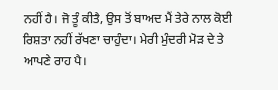ਨਹੀਂ ਹੈ। ਜੋ ਤੂੰ ਕੀਤੈ, ਉਸ ਤੋਂ ਬਾਅਦ ਮੈਂ ਤੇਰੇ ਨਾਲ ਕੋਈ ਰਿਸ਼ਤਾ ਨਹੀਂ ਰੱਖਣਾ ਚਾਹੁੰਦਾ। ਮੇਰੀ ਮੁੰਦਰੀ ਮੋੜ ਦੇ ਤੇ ਆਪਣੇ ਰਾਹ ਪੈ।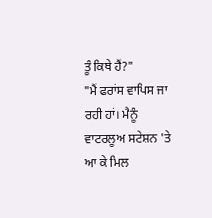ਤੂੰ ਕਿਥੇ ਹੈਂ?"
"ਮੈਂ ਫਰਾਂਸ ਵਾਪਿਸ ਜਾ ਰਹੀ ਹਾਂ। ਮੈਨੂੰ ਵਾਟਰਲੂਅ ਸਟੇਸ਼ਨ 'ਤੇ ਆ ਕੇ ਮਿਲ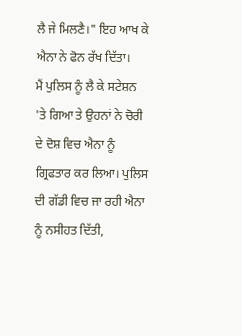ਲੈ ਜੇ ਮਿਲਣੈ।" ਇਹ ਆਖ ਕੇ ਐਨਾ ਨੇ ਫੋਨ ਰੱਖ ਦਿੱਤਾ।
ਮੈਂ ਪੁਲਿਸ ਨੂੰ ਲੈ ਕੇ ਸਟੇਸ਼ਨ 'ਤੇ ਗਿਆ ਤੇ ਉਹਨਾਂ ਨੇ ਚੋਰੀ ਦੇ ਦੋਸ਼ ਵਿਚ ਐਨਾ ਨੂੰ ਗ੍ਰਿਫਤਾਰ ਕਰ ਲਿਆ। ਪੁਲਿਸ ਦੀ ਗੱਡੀ ਵਿਚ ਜਾ ਰਹੀ ਐਨਾ ਨੂੰ ਨਸੀਹਤ ਦਿੱਤੀ,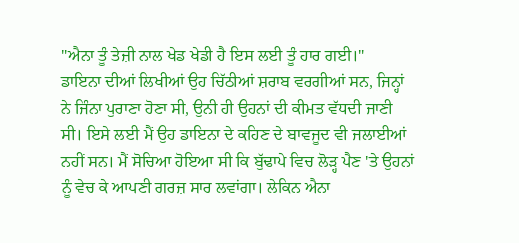"ਐਨਾ ਤੂੰ ਤੇਜ਼ੀ ਨਾਲ ਖੇਡ ਖੇਡੀ ਹੈ ਇਸ ਲਈ ਤੂੰ ਹਾਰ ਗਈ।"
ਡਾਇਨਾ ਦੀਆਂ ਲਿਖੀਆਂ ਉਹ ਚਿੱਠੀਆਂ ਸ਼ਰਾਬ ਵਰਗੀਆਂ ਸਨ, ਜਿਨ੍ਹਾਂ ਨੇ ਜਿੰਨਾ ਪੁਰਾਣਾ ਹੋਣਾ ਸੀ, ਉਨੀ ਹੀ ਉਹਨਾਂ ਦੀ ਕੀਮਤ ਵੱਧਦੀ ਜਾਣੀ ਸੀ। ਇਸੇ ਲਈ ਮੈਂ ਉਹ ਡਾਇਨਾ ਦੇ ਕਹਿਣ ਦੇ ਬਾਵਜੂਦ ਵੀ ਜਲਾਈਆਂ ਨਹੀਂ ਸਨ। ਮੈਂ ਸੋਚਿਆ ਹੋਇਆ ਸੀ ਕਿ ਬੁੱਢਾਪੇ ਵਿਚ ਲੋੜ੍ਹ ਪੈਣ 'ਤੇ ਉਹਨਾਂ ਨੂੰ ਵੇਚ ਕੇ ਆਪਣੀ ਗਰਜ਼ ਸਾਰ ਲਵਾਂਗਾ। ਲੇਕਿਨ ਐਨਾ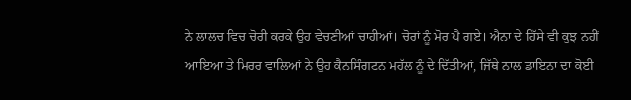ਨੇ ਲਾਲਚ ਵਿਚ ਚੋਰੀ ਕਰਕੇ ਉਹ ਵੇਚਣੀਆਂ ਚਾਹੀਆਂ। ਚੋਰਾਂ ਨੂੰ ਮੋਰ ਪੈ ਗਏ। ਐਨਾ ਦੇ ਹਿੱਸੇ ਵੀ ਕੁਝ ਨਹੀਂ ਆਇਆ ਤੇ ਮਿਰਰ ਵਾਲਿਆਂ ਨੇ ਉਹ ਕੈਨਸਿੰਗਟਨ ਮਹੱਲ ਨੂੰ ਦੇ ਦਿੱਤੀਆਂ, ਜਿੱਥੇ ਨਾਲ ਡਾਇਨਾ ਦਾ ਕੋਈ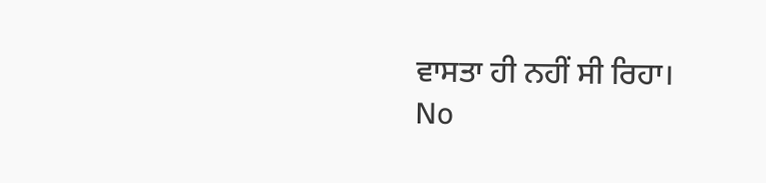ਵਾਸਤਾ ਹੀ ਨਹੀਂ ਸੀ ਰਿਹਾ।
No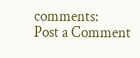comments:
Post a Comment